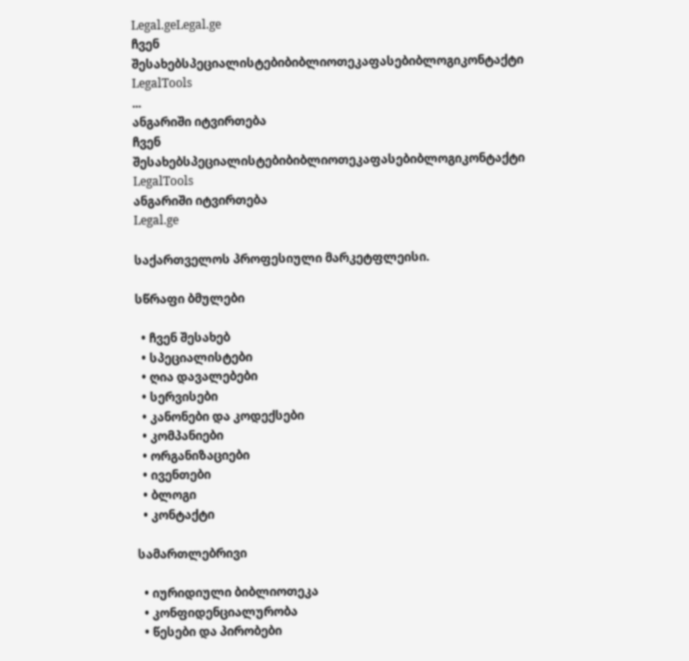Legal.geLegal.ge
ჩვენ შესახებსპეციალისტებიბიბლიოთეკაფასებიბლოგიკონტაქტი
LegalTools
...
ანგარიში იტვირთება
ჩვენ შესახებსპეციალისტებიბიბლიოთეკაფასებიბლოგიკონტაქტი
LegalTools
ანგარიში იტვირთება
Legal.ge

საქართველოს პროფესიული მარკეტფლეისი.

სწრაფი ბმულები

  • ჩვენ შესახებ
  • სპეციალისტები
  • ღია დავალებები
  • სერვისები
  • კანონები და კოდექსები
  • კომპანიები
  • ორგანიზაციები
  • ივენთები
  • ბლოგი
  • კონტაქტი

სამართლებრივი

  • იურიდიული ბიბლიოთეკა
  • კონფიდენციალურობა
  • წესები და პირობები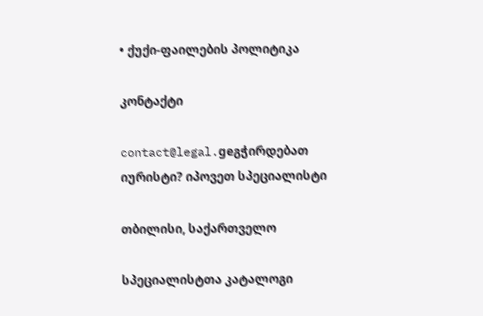• ქუქი-ფაილების პოლიტიკა

კონტაქტი

contact@legal.geგჭირდებათ იურისტი? იპოვეთ სპეციალისტი

თბილისი, საქართველო

სპეციალისტთა კატალოგი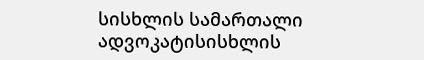სისხლის სამართალი ადვოკატისისხლის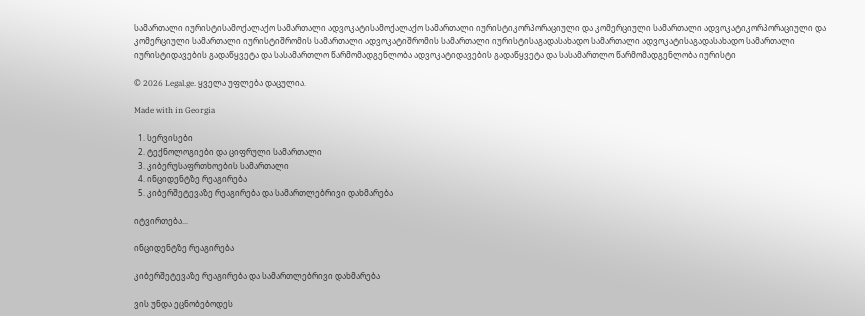სამართალი იურისტისამოქალაქო სამართალი ადვოკატისამოქალაქო სამართალი იურისტიკორპორაციული და კომერციული სამართალი ადვოკატიკორპორაციული და კომერციული სამართალი იურისტიშრომის სამართალი ადვოკატიშრომის სამართალი იურისტისაგადასახადო სამართალი ადვოკატისაგადასახადო სამართალი იურისტიდავების გადაწყვეტა და სასამართლო წარმომადგენლობა ადვოკატიდავების გადაწყვეტა და სასამართლო წარმომადგენლობა იურისტი

© 2026 Legal.ge. ყველა უფლება დაცულია.

Made with in Georgia

  1. სერვისები
  2. ტექნოლოგიები და ციფრული სამართალი
  3. კიბერუსაფრთხოების სამართალი
  4. ინციდენტზე რეაგირება
  5. კიბერშეტევაზე რეაგირება და სამართლებრივი დახმარება

იტვირთება...

ინციდენტზე რეაგირება

კიბერშეტევაზე რეაგირება და სამართლებრივი დახმარება

ვის უნდა ეცნობებოდეს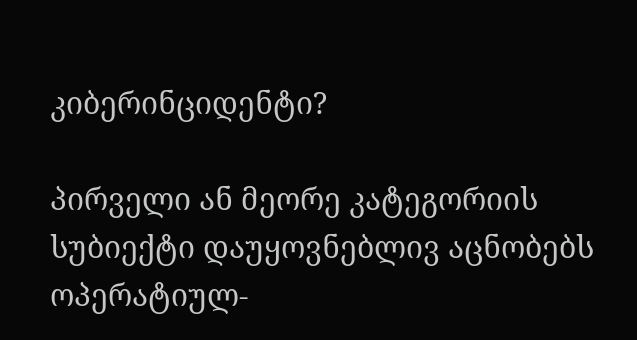კიბერინციდენტი?

პირველი ან მეორე კატეგორიის სუბიექტი დაუყოვნებლივ აცნობებს ოპერატიულ-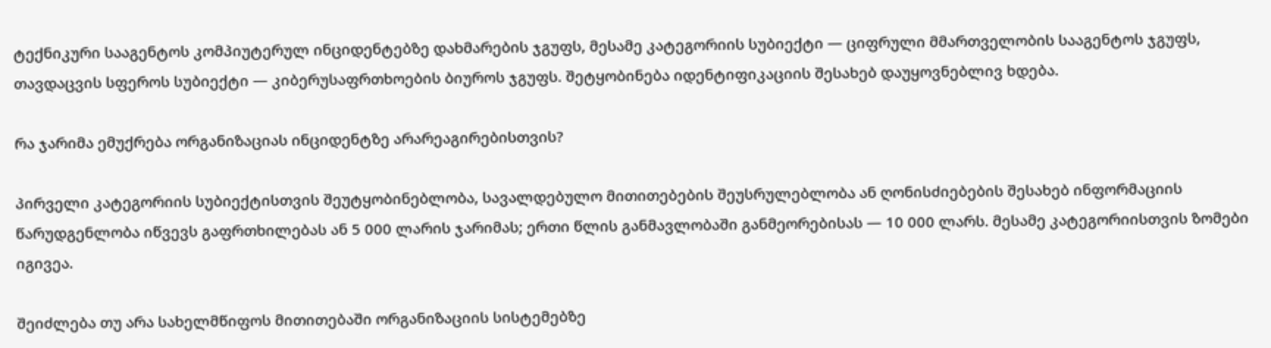ტექნიკური სააგენტოს კომპიუტერულ ინციდენტებზე დახმარების ჯგუფს, მესამე კატეგორიის სუბიექტი — ციფრული მმართველობის სააგენტოს ჯგუფს, თავდაცვის სფეროს სუბიექტი — კიბერუსაფრთხოების ბიუროს ჯგუფს. შეტყობინება იდენტიფიკაციის შესახებ დაუყოვნებლივ ხდება.

რა ჯარიმა ემუქრება ორგანიზაციას ინციდენტზე არარეაგირებისთვის?

პირველი კატეგორიის სუბიექტისთვის შეუტყობინებლობა, სავალდებულო მითითებების შეუსრულებლობა ან ღონისძიებების შესახებ ინფორმაციის წარუდგენლობა იწვევს გაფრთხილებას ან 5 000 ლარის ჯარიმას; ერთი წლის განმავლობაში განმეორებისას — 10 000 ლარს. მესამე კატეგორიისთვის ზომები იგივეა.

შეიძლება თუ არა სახელმწიფოს მითითებაში ორგანიზაციის სისტემებზე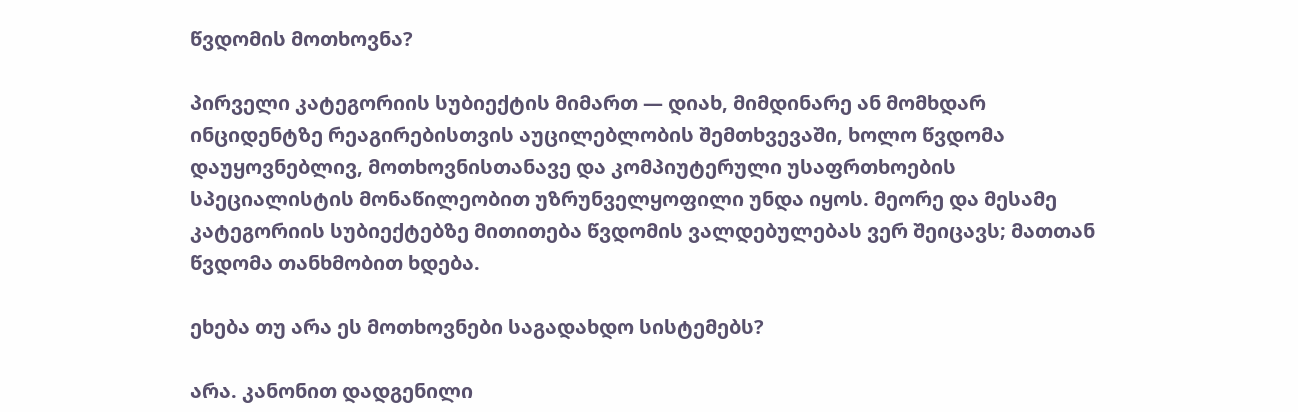წვდომის მოთხოვნა?

პირველი კატეგორიის სუბიექტის მიმართ — დიახ, მიმდინარე ან მომხდარ ინციდენტზე რეაგირებისთვის აუცილებლობის შემთხვევაში, ხოლო წვდომა დაუყოვნებლივ, მოთხოვნისთანავე და კომპიუტერული უსაფრთხოების სპეციალისტის მონაწილეობით უზრუნველყოფილი უნდა იყოს. მეორე და მესამე კატეგორიის სუბიექტებზე მითითება წვდომის ვალდებულებას ვერ შეიცავს; მათთან წვდომა თანხმობით ხდება.

ეხება თუ არა ეს მოთხოვნები საგადახდო სისტემებს?

არა. კანონით დადგენილი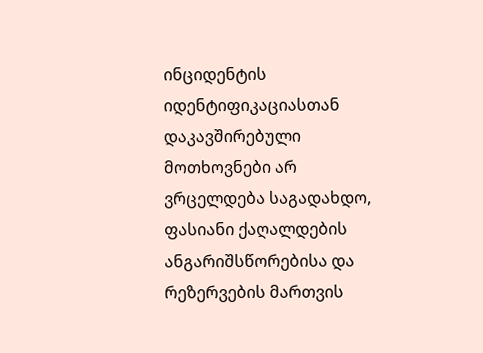ინციდენტის იდენტიფიკაციასთან დაკავშირებული მოთხოვნები არ ვრცელდება საგადახდო, ფასიანი ქაღალდების ანგარიშსწორებისა და რეზერვების მართვის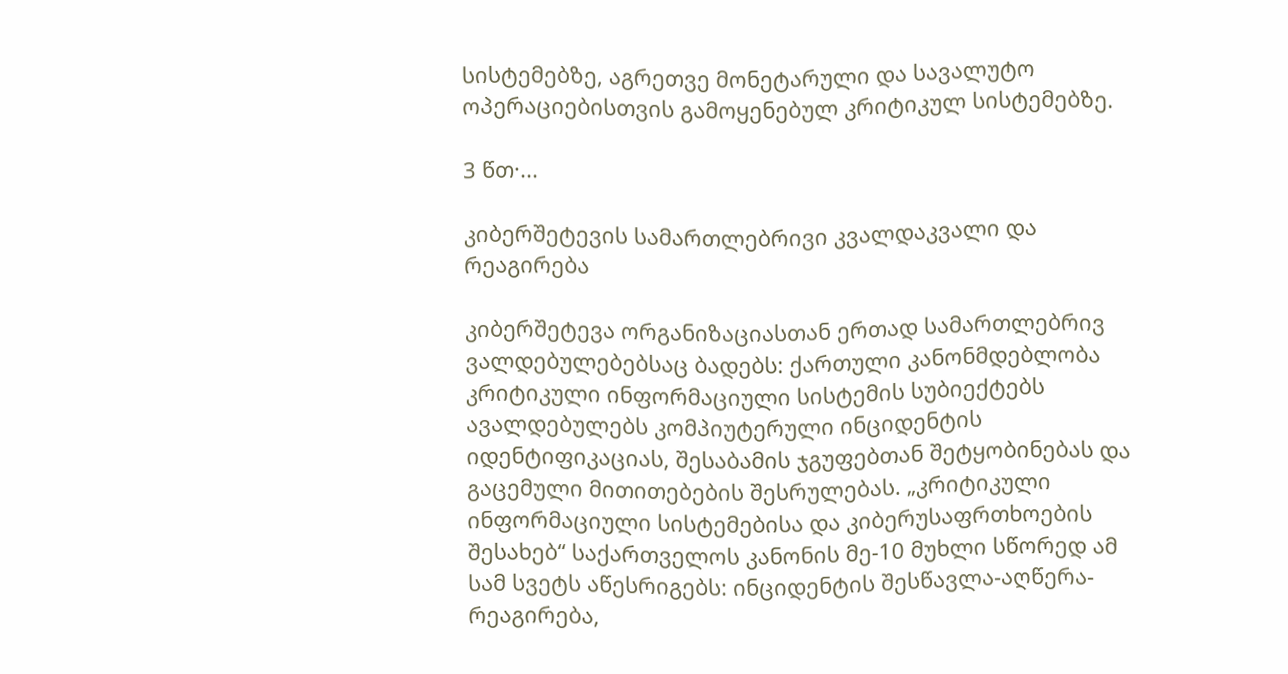სისტემებზე, აგრეთვე მონეტარული და სავალუტო ოპერაციებისთვის გამოყენებულ კრიტიკულ სისტემებზე.

3 წთ·...

კიბერშეტევის სამართლებრივი კვალდაკვალი და რეაგირება

კიბერშეტევა ორგანიზაციასთან ერთად სამართლებრივ ვალდებულებებსაც ბადებს: ქართული კანონმდებლობა კრიტიკული ინფორმაციული სისტემის სუბიექტებს ავალდებულებს კომპიუტერული ინციდენტის იდენტიფიკაციას, შესაბამის ჯგუფებთან შეტყობინებას და გაცემული მითითებების შესრულებას. „კრიტიკული ინფორმაციული სისტემებისა და კიბერუსაფრთხოების შესახებ“ საქართველოს კანონის მე-10 მუხლი სწორედ ამ სამ სვეტს აწესრიგებს: ინციდენტის შესწავლა-აღწერა-რეაგირება,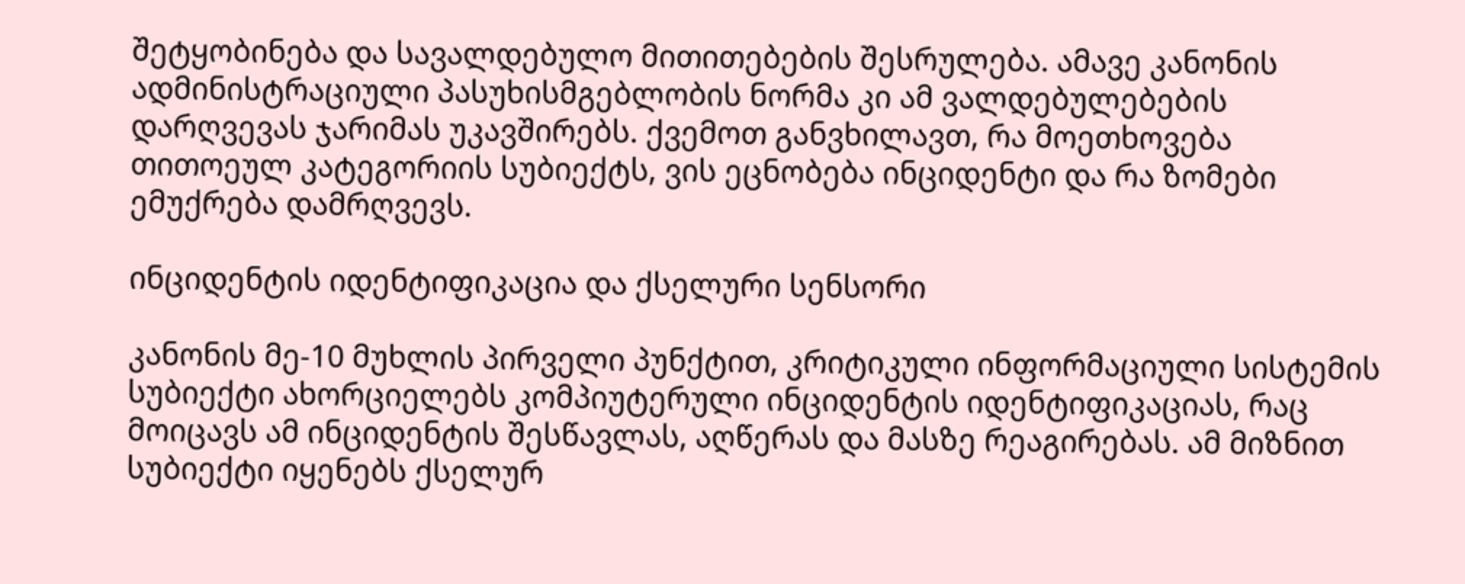შეტყობინება და სავალდებულო მითითებების შესრულება. ამავე კანონის ადმინისტრაციული პასუხისმგებლობის ნორმა კი ამ ვალდებულებების დარღვევას ჯარიმას უკავშირებს. ქვემოთ განვხილავთ, რა მოეთხოვება თითოეულ კატეგორიის სუბიექტს, ვის ეცნობება ინციდენტი და რა ზომები ემუქრება დამრღვევს.

ინციდენტის იდენტიფიკაცია და ქსელური სენსორი

კანონის მე-10 მუხლის პირველი პუნქტით, კრიტიკული ინფორმაციული სისტემის სუბიექტი ახორციელებს კომპიუტერული ინციდენტის იდენტიფიკაციას, რაც მოიცავს ამ ინციდენტის შესწავლას, აღწერას და მასზე რეაგირებას. ამ მიზნით სუბიექტი იყენებს ქსელურ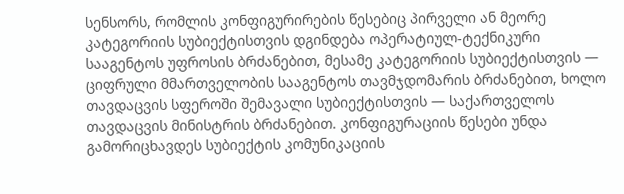სენსორს, რომლის კონფიგურირების წესებიც პირველი ან მეორე კატეგორიის სუბიექტისთვის დგინდება ოპერატიულ-ტექნიკური სააგენტოს უფროსის ბრძანებით, მესამე კატეგორიის სუბიექტისთვის — ციფრული მმართველობის სააგენტოს თავმჯდომარის ბრძანებით, ხოლო თავდაცვის სფეროში შემავალი სუბიექტისთვის — საქართველოს თავდაცვის მინისტრის ბრძანებით. კონფიგურაციის წესები უნდა გამორიცხავდეს სუბიექტის კომუნიკაციის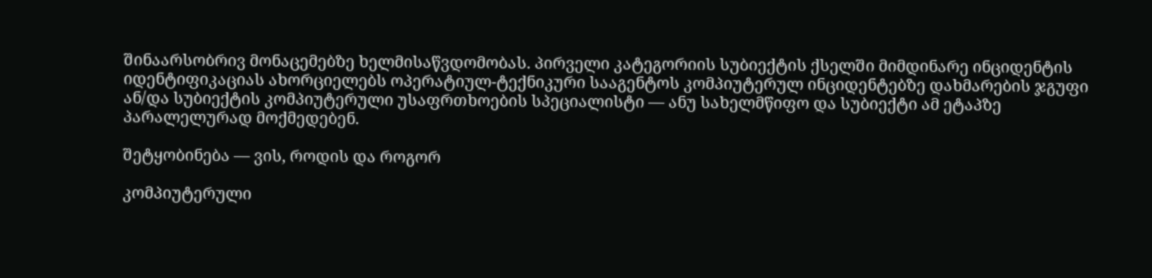შინაარსობრივ მონაცემებზე ხელმისაწვდომობას. პირველი კატეგორიის სუბიექტის ქსელში მიმდინარე ინციდენტის იდენტიფიკაციას ახორციელებს ოპერატიულ-ტექნიკური სააგენტოს კომპიუტერულ ინციდენტებზე დახმარების ჯგუფი ან/და სუბიექტის კომპიუტერული უსაფრთხოების სპეციალისტი — ანუ სახელმწიფო და სუბიექტი ამ ეტაპზე პარალელურად მოქმედებენ.

შეტყობინება — ვის, როდის და როგორ

კომპიუტერული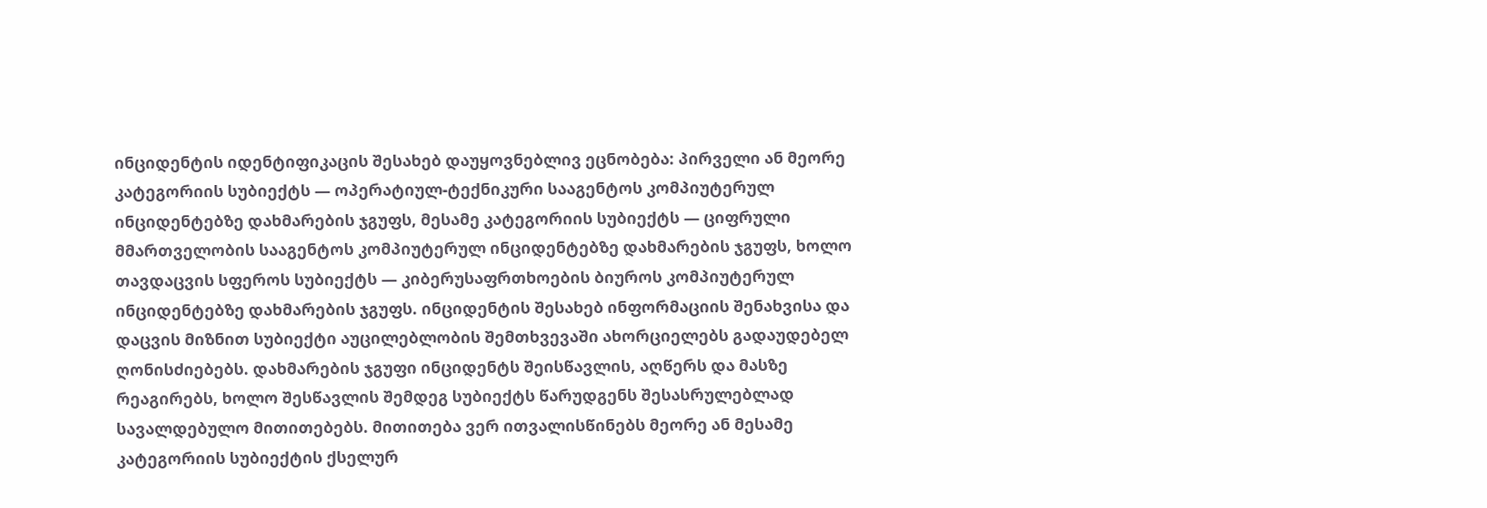ინციდენტის იდენტიფიკაცის შესახებ დაუყოვნებლივ ეცნობება: პირველი ან მეორე კატეგორიის სუბიექტს — ოპერატიულ-ტექნიკური სააგენტოს კომპიუტერულ ინციდენტებზე დახმარების ჯგუფს, მესამე კატეგორიის სუბიექტს — ციფრული მმართველობის სააგენტოს კომპიუტერულ ინციდენტებზე დახმარების ჯგუფს, ხოლო თავდაცვის სფეროს სუბიექტს — კიბერუსაფრთხოების ბიუროს კომპიუტერულ ინციდენტებზე დახმარების ჯგუფს. ინციდენტის შესახებ ინფორმაციის შენახვისა და დაცვის მიზნით სუბიექტი აუცილებლობის შემთხვევაში ახორციელებს გადაუდებელ ღონისძიებებს. დახმარების ჯგუფი ინციდენტს შეისწავლის, აღწერს და მასზე რეაგირებს, ხოლო შესწავლის შემდეგ სუბიექტს წარუდგენს შესასრულებლად სავალდებულო მითითებებს. მითითება ვერ ითვალისწინებს მეორე ან მესამე კატეგორიის სუბიექტის ქსელურ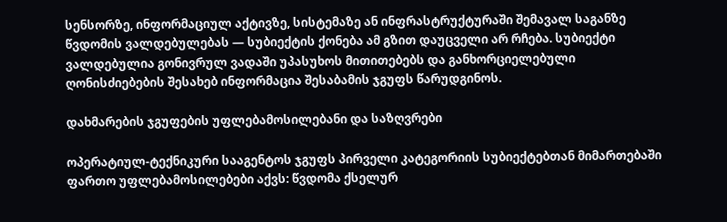სენსორზე, ინფორმაციულ აქტივზე, სისტემაზე ან ინფრასტრუქტურაში შემავალ საგანზე წვდომის ვალდებულებას — სუბიექტის ქონება ამ გზით დაუცველი არ რჩება. სუბიექტი ვალდებულია გონივრულ ვადაში უპასუხოს მითითებებს და განხორციელებული ღონისძიებების შესახებ ინფორმაცია შესაბამის ჯგუფს წარუდგინოს.

დახმარების ჯგუფების უფლებამოსილებანი და საზღვრები

ოპერატიულ-ტექნიკური სააგენტოს ჯგუფს პირველი კატეგორიის სუბიექტებთან მიმართებაში ფართო უფლებამოსილებები აქვს: წვდომა ქსელურ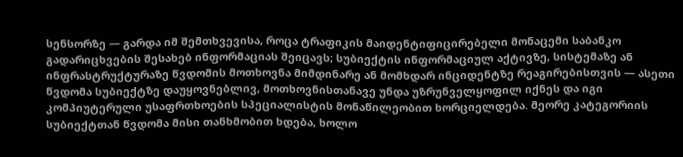სენსორზე — გარდა იმ შემთხვევისა, როცა ტრაფიკის მაიდენტიფიცირებელი მონაცემი საბანკო გადარიცხვების შესახებ ინფორმაციას შეიცავს; სუბიექტის ინფორმაციულ აქტივზე, სისტემაზე ან ინფრასტრუქტურაზე წვდომის მოთხოვნა მიმდინარე ან მომხდარ ინციდენტზე რეაგირებისთვის — ასეთი წვდომა სუბიექტზე დაუყოვნებლივ, მოთხოვნისთანავე უნდა უზრუნველყოფილ იქნეს და იგი კომპიუტერული უსაფრთხოების სპეციალისტის მონაწილეობით ხორციელდება. მეორე კატეგორიის სუბიექტთან წვდომა მისი თანხმობით ხდება, ხოლო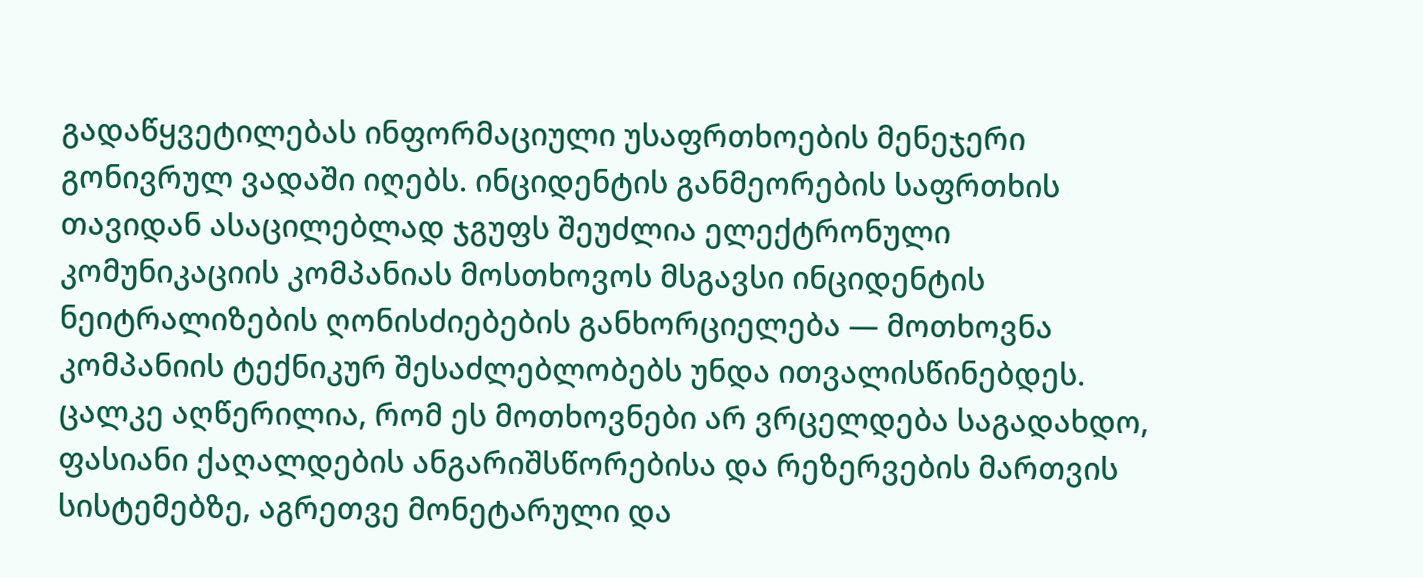გადაწყვეტილებას ინფორმაციული უსაფრთხოების მენეჯერი გონივრულ ვადაში იღებს. ინციდენტის განმეორების საფრთხის თავიდან ასაცილებლად ჯგუფს შეუძლია ელექტრონული კომუნიკაციის კომპანიას მოსთხოვოს მსგავსი ინციდენტის ნეიტრალიზების ღონისძიებების განხორციელება — მოთხოვნა კომპანიის ტექნიკურ შესაძლებლობებს უნდა ითვალისწინებდეს. ცალკე აღწერილია, რომ ეს მოთხოვნები არ ვრცელდება საგადახდო, ფასიანი ქაღალდების ანგარიშსწორებისა და რეზერვების მართვის სისტემებზე, აგრეთვე მონეტარული და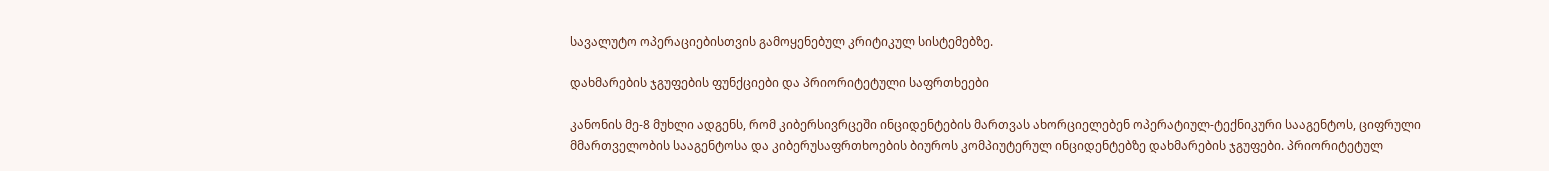სავალუტო ოპერაციებისთვის გამოყენებულ კრიტიკულ სისტემებზე.

დახმარების ჯგუფების ფუნქციები და პრიორიტეტული საფრთხეები

კანონის მე-8 მუხლი ადგენს, რომ კიბერსივრცეში ინციდენტების მართვას ახორციელებენ ოპერატიულ-ტექნიკური სააგენტოს, ციფრული მმართველობის სააგენტოსა და კიბერუსაფრთხოების ბიუროს კომპიუტერულ ინციდენტებზე დახმარების ჯგუფები. პრიორიტეტულ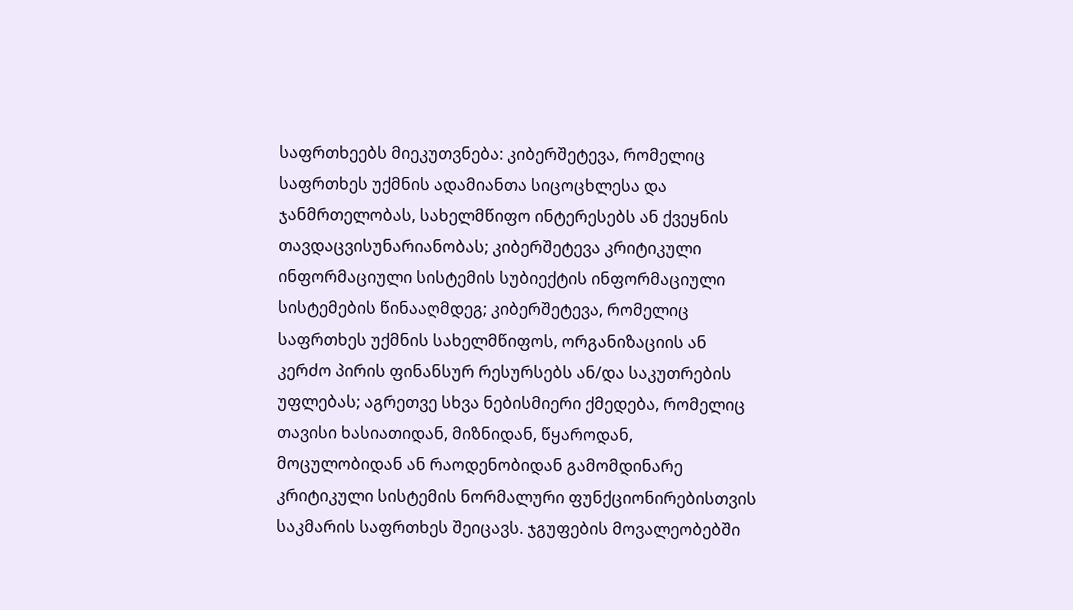საფრთხეებს მიეკუთვნება: კიბერშეტევა, რომელიც საფრთხეს უქმნის ადამიანთა სიცოცხლესა და ჯანმრთელობას, სახელმწიფო ინტერესებს ან ქვეყნის თავდაცვისუნარიანობას; კიბერშეტევა კრიტიკული ინფორმაციული სისტემის სუბიექტის ინფორმაციული სისტემების წინააღმდეგ; კიბერშეტევა, რომელიც საფრთხეს უქმნის სახელმწიფოს, ორგანიზაციის ან კერძო პირის ფინანსურ რესურსებს ან/და საკუთრების უფლებას; აგრეთვე სხვა ნებისმიერი ქმედება, რომელიც თავისი ხასიათიდან, მიზნიდან, წყაროდან, მოცულობიდან ან რაოდენობიდან გამომდინარე კრიტიკული სისტემის ნორმალური ფუნქციონირებისთვის საკმარის საფრთხეს შეიცავს. ჯგუფების მოვალეობებში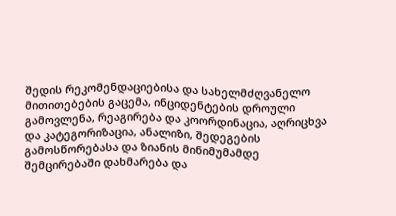შედის რეკომენდაციებისა და სახელმძღვანელო მითითებების გაცემა, ინციდენტების დროული გამოვლენა, რეაგირება და კოორდინაცია, აღრიცხვა და კატეგორიზაცია, ანალიზი, შედეგების გამოსწორებასა და ზიანის მინიმუმამდე შემცირებაში დახმარება და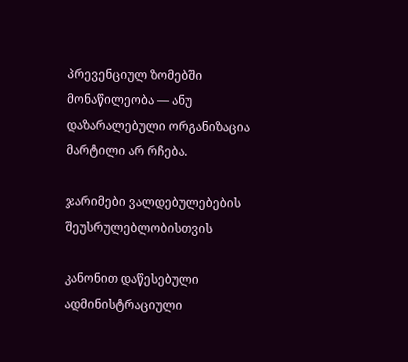პრევენციულ ზომებში მონაწილეობა — ანუ დაზარალებული ორგანიზაცია მარტილი არ რჩება.

ჯარიმები ვალდებულებების შეუსრულებლობისთვის

კანონით დაწესებული ადმინისტრაციული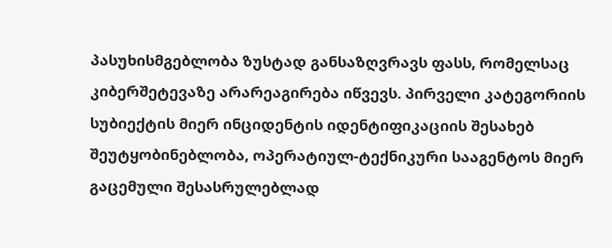პასუხისმგებლობა ზუსტად განსაზღვრავს ფასს, რომელსაც კიბერშეტევაზე არარეაგირება იწვევს. პირველი კატეგორიის სუბიექტის მიერ ინციდენტის იდენტიფიკაციის შესახებ შეუტყობინებლობა, ოპერატიულ-ტექნიკური სააგენტოს მიერ გაცემული შესასრულებლად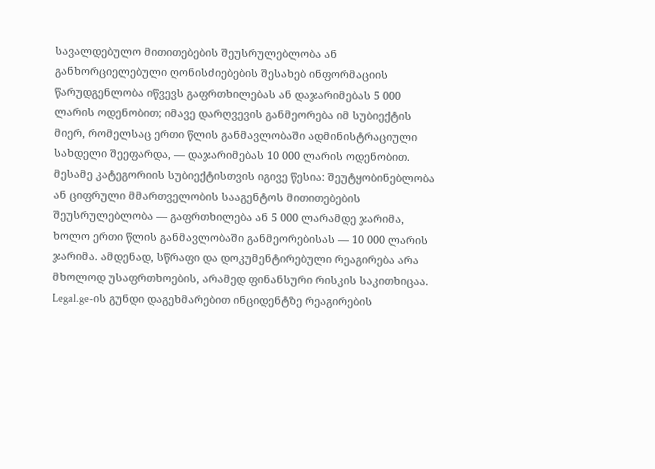სავალდებულო მითითებების შეუსრულებლობა ან განხორციელებული ღონისძიებების შესახებ ინფორმაციის წარუდგენლობა იწვევს გაფრთხილებას ან დაჯარიმებას 5 000 ლარის ოდენობით; იმავე დარღვევის განმეორება იმ სუბიექტის მიერ, რომელსაც ერთი წლის განმავლობაში ადმინისტრაციული სახდელი შეეფარდა, — დაჯარიმებას 10 000 ლარის ოდენობით. მესამე კატეგორიის სუბიექტისთვის იგივე წესია: შეუტყობინებლობა ან ციფრული მმართველობის სააგენტოს მითითებების შეუსრულებლობა — გაფრთხილება ან 5 000 ლარამდე ჯარიმა, ხოლო ერთი წლის განმავლობაში განმეორებისას — 10 000 ლარის ჯარიმა. ამდენად, სწრაფი და დოკუმენტირებული რეაგირება არა მხოლოდ უსაფრთხოების, არამედ ფინანსური რისკის საკითხიცაა. Legal.ge-ის გუნდი დაგეხმარებით ინციდენტზე რეაგირების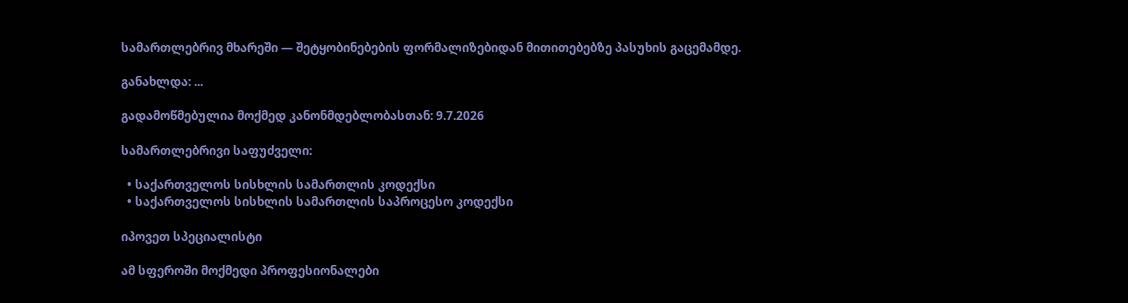სამართლებრივ მხარეში — შეტყობინებების ფორმალიზებიდან მითითებებზე პასუხის გაცემამდე.

განახლდა: ...

გადამოწმებულია მოქმედ კანონმდებლობასთან: 9.7.2026

სამართლებრივი საფუძველი:

  • საქართველოს სისხლის სამართლის კოდექსი
  • საქართველოს სისხლის სამართლის საპროცესო კოდექსი

იპოვეთ სპეციალისტი

ამ სფეროში მოქმედი პროფესიონალები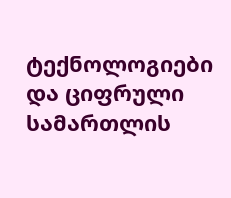ტექნოლოგიები და ციფრული სამართლის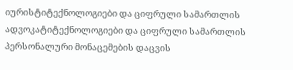იურისტიტექნოლოგიები და ციფრული სამართლის ადვოკატიტექნოლოგიები და ციფრული სამართლის პერსონალური მონაცემების დაცვის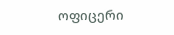ოფიცერი